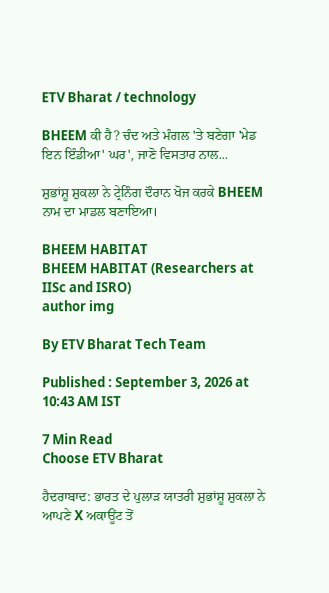ETV Bharat / technology

BHEEM ਕੀ ਹੈ? ਚੰਦ ਅਤੇ ਮੰਗਲ 'ਤੇ ਬਣੇਗਾ 'ਮੇਡ ਇਨ ਇੰਡੀਆ' ਘਰ', ਜਾਣੋ ਵਿਸਤਾਰ ਨਾਲ...

ਸ਼ੁਭਾਂਸ਼ੂ ਸ਼ੁਕਲਾ ਨੇ ਟ੍ਰੇਨਿੰਗ ਦੌਰਾਨ ਖੋਜ ਕਰਕੇ BHEEM ਨਾਮ ਦਾ ਮਾਡਲ ਬਣਾਇਆ।

BHEEM HABITAT
BHEEM HABITAT (Researchers at IISc and ISRO)
author img

By ETV Bharat Tech Team

Published : September 3, 2026 at 10:43 AM IST

7 Min Read
Choose ETV Bharat

ਹੈਦਰਾਬਾਦ: ਭਾਰਤ ਦੇ ਪੁਲਾੜ ਯਾਤਰੀ ਸ਼ੁਭਾਂਸ਼ੂ ਸ਼ੁਕਲਾ ਨੇ ਆਪਣੇ X ਅਕਾਊਂਟ ਤੋਂ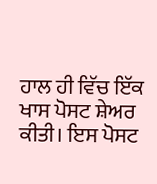ਹਾਲ ਹੀ ਵਿੱਚ ਇੱਕ ਖਾਸ ਪੋਸਟ ਸ਼ੇਅਰ ਕੀਤੀ। ਇਸ ਪੋਸਟ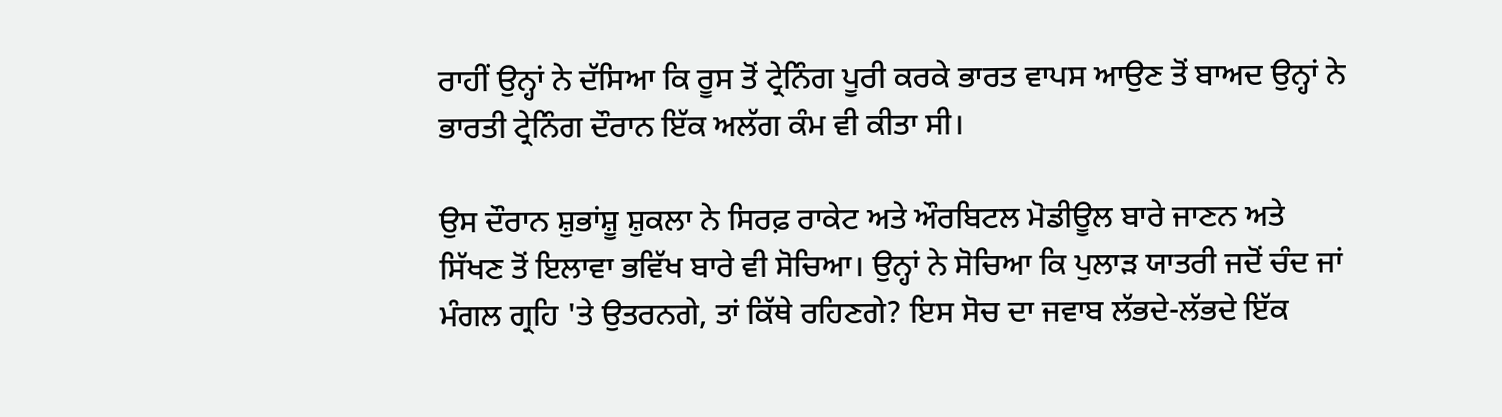ਰਾਹੀਂ ਉਨ੍ਹਾਂ ਨੇ ਦੱਸਿਆ ਕਿ ਰੂਸ ਤੋਂ ਟ੍ਰੇਨਿੰਗ ਪੂਰੀ ਕਰਕੇ ਭਾਰਤ ਵਾਪਸ ਆਉਣ ਤੋਂ ਬਾਅਦ ਉਨ੍ਹਾਂ ਨੇ ਭਾਰਤੀ ਟ੍ਰੇਨਿੰਗ ਦੌਰਾਨ ਇੱਕ ਅਲੱਗ ਕੰਮ ਵੀ ਕੀਤਾ ਸੀ।

ਉਸ ਦੌਰਾਨ ਸ਼ੁਭਾਂਸ਼ੂ ਸ਼ੁਕਲਾ ਨੇ ਸਿਰਫ਼ ਰਾਕੇਟ ਅਤੇ ਔਰਬਿਟਲ ਮੋਡੀਊਲ ਬਾਰੇ ਜਾਣਨ ਅਤੇ ਸਿੱਖਣ ਤੋਂ ਇਲਾਵਾ ਭਵਿੱਖ ਬਾਰੇ ਵੀ ਸੋਚਿਆ। ਉਨ੍ਹਾਂ ਨੇ ਸੋਚਿਆ ਕਿ ਪੁਲਾੜ ਯਾਤਰੀ ਜਦੋਂ ਚੰਦ ਜਾਂ ਮੰਗਲ ਗ੍ਰਹਿ 'ਤੇ ਉਤਰਨਗੇ, ਤਾਂ ਕਿੱਥੇ ਰਹਿਣਗੇ? ਇਸ ਸੋਚ ਦਾ ਜਵਾਬ ਲੱਭਦੇ-ਲੱਭਦੇ ਇੱਕ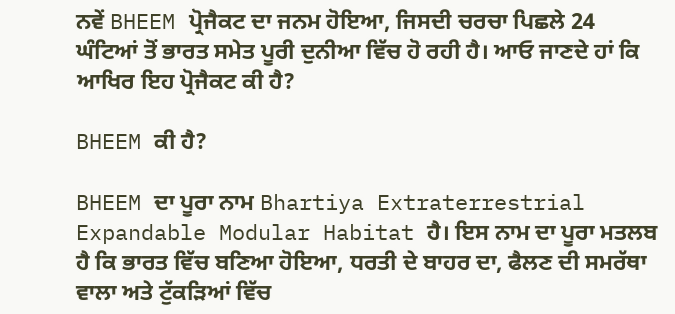ਨਵੇਂ BHEEM ਪ੍ਰੋਜੈਕਟ ਦਾ ਜਨਮ ਹੋਇਆ, ਜਿਸਦੀ ਚਰਚਾ ਪਿਛਲੇ 24 ਘੰਟਿਆਂ ਤੋਂ ਭਾਰਤ ਸਮੇਤ ਪੂਰੀ ਦੁਨੀਆ ਵਿੱਚ ਹੋ ਰਹੀ ਹੈ। ਆਓ ਜਾਣਦੇ ਹਾਂ ਕਿ ਆਖਿਰ ਇਹ ਪ੍ਰੋਜੈਕਟ ਕੀ ਹੈ?

BHEEM ਕੀ ਹੈ?

BHEEM ਦਾ ਪੂਰਾ ਨਾਮ Bhartiya Extraterrestrial Expandable Modular Habitat ਹੈ। ਇਸ ਨਾਮ ਦਾ ਪੂਰਾ ਮਤਲਬ ਹੈ ਕਿ ਭਾਰਤ ਵਿੱਚ ਬਣਿਆ ਹੋਇਆ, ਧਰਤੀ ਦੇ ਬਾਹਰ ਦਾ, ਫੈਲਣ ਦੀ ਸਮਰੱਥਾ ਵਾਲਾ ਅਤੇ ਟੁੱਕੜਿਆਂ ਵਿੱਚ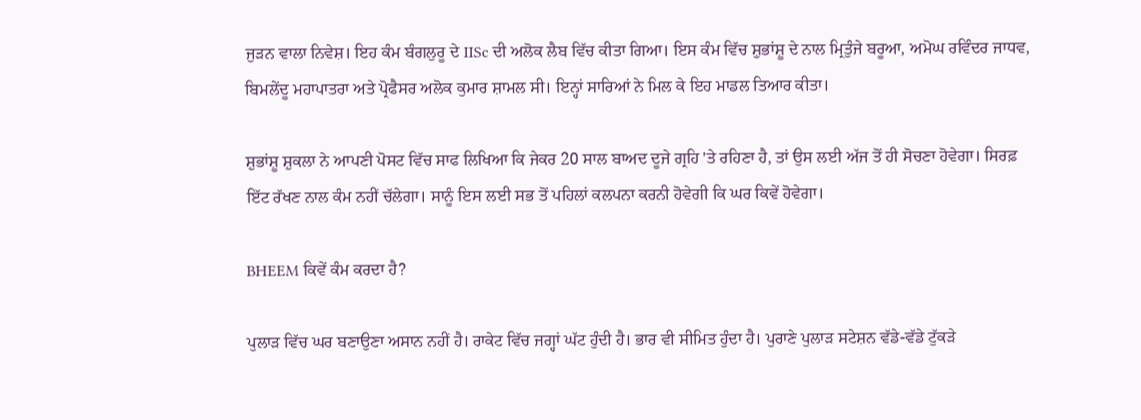ਜੁੜਨ ਵਾਲਾ ਨਿਵੇਸ਼। ਇਹ ਕੰਮ ਬੰਗਲੁਰੂ ਦੇ IISc ਦੀ ਅਲੋਕ ਲੈਬ ਵਿੱਚ ਕੀਤਾ ਗਿਆ। ਇਸ ਕੰਮ ਵਿੱਚ ਸ਼ੁਭਾਂਸ਼ੂ ਦੇ ਨਾਲ ਮ੍ਰਿਤੁੰਜੇ ਬਰੂਆ, ਅਮੋਘ ਰਵਿੰਦਰ ਜਾਧਵ, ਬਿਮਲੇਂਦੂ ਮਹਾਪਾਤਰਾ ਅਤੇ ਪ੍ਰੋਫੈਸਰ ਅਲੋਕ ਕੁਮਾਰ ਸ਼ਾਮਲ ਸੀ। ਇਨ੍ਹਾਂ ਸਾਰਿਆਂ ਨੇ ਮਿਲ ਕੇ ਇਹ ਮਾਡਲ ਤਿਆਰ ਕੀਤਾ।

ਸ਼ੁਭਾਂਸ਼ੂ ਸ਼ੁਕਲਾ ਨੇ ਆਪਣੀ ਪੋਸਟ ਵਿੱਚ ਸਾਫ ਲਿਖਿਆ ਕਿ ਜੇਕਰ 20 ਸਾਲ ਬਾਅਦ ਦੂਜੇ ਗ੍ਰਹਿ 'ਤੇ ਰਹਿਣਾ ਹੈ, ਤਾਂ ਉਸ ਲਈ ਅੱਜ ਤੋਂ ਹੀ ਸੋਚਣਾ ਹੋਵੇਗਾ। ਸਿਰਫ਼ ਇੱਟ ਰੱਖਣ ਨਾਲ ਕੰਮ ਨਹੀਂ ਚੱਲੇਗਾ। ਸਾਨੂੰ ਇਸ ਲਈ ਸਭ ਤੋਂ ਪਹਿਲਾਂ ਕਲਪਨਾ ਕਰਨੀ ਹੋਵੇਗੀ ਕਿ ਘਰ ਕਿਵੇਂ ਹੋਵੇਗਾ।

BHEEM ਕਿਵੇਂ ਕੰਮ ਕਰਦਾ ਹੈ?

ਪੁਲਾੜ ਵਿੱਚ ਘਰ ਬਣਾਉਣਾ ਅਸਾਨ ਨਹੀਂ ਹੈ। ਰਾਕੇਟ ਵਿੱਚ ਜਗ੍ਹਾਂ ਘੱਟ ਹੁੰਦੀ ਹੈ। ਭਾਰ ਵੀ ਸੀਮਿਤ ਹੁੰਦਾ ਹੈ। ਪੁਰਾਣੇ ਪੁਲਾੜ ਸਟੇਸ਼ਨ ਵੱਡੇ-ਵੱਡੇ ਟੁੱਕੜੇ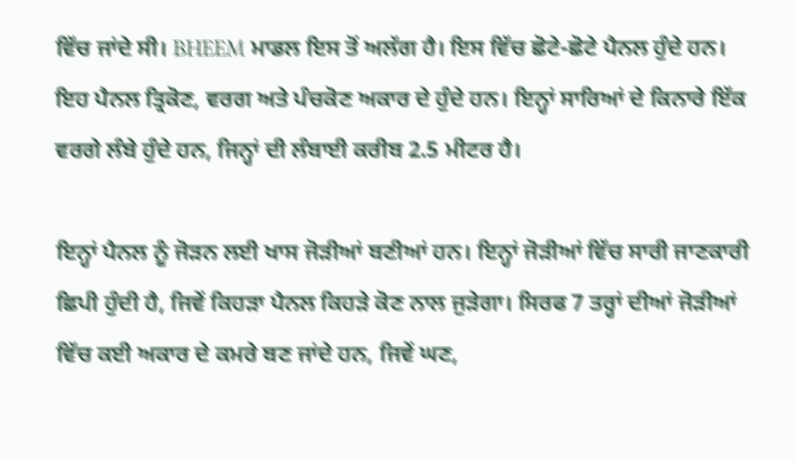ਵਿੱਚ ਜਾਂਦੇ ਸੀ। BHEEM ਮਾਡਲ ਇਸ ਤੋਂ ਅਲੱਗ ਹੈ। ਇਸ ਵਿੱਚ ਛੋਟੇ-ਛੋਟੇ ਪੈਨਲ ਹੁੰਦੇ ਹਨ। ਇਹ ਪੈਨਲ ਤ੍ਰਿਕੋਣ, ਵਰਗ ਅਤੇ ਪੰਚਕੋਣ ਅਕਾਰ ਦੇ ਹੁੰਦੇ ਹਨ। ਇਨ੍ਹਾਂ ਸਾਰਿਆਂ ਦੇ ਕਿਨਾਰੇ ਇੱਕ ਵਰਗੇ ਲੰਬੇ ਹੁੰਦੇ ਹਨ, ਜਿਨ੍ਹਾਂ ਦੀ ਲੰਬਾਈ ਕਰੀਬ 2.5 ਮੀਟਰ ਹੈ।

ਇਨ੍ਹਾਂ ਪੈਨਲ ਨੂੰ ਜੋੜਨ ਲਈ ਖਾਸ ਜੋੜੀਆਂ ਬਣੀਆਂ ਹਨ। ਇਨ੍ਹਾਂ ਜੋੜੀਆਂ ਵਿੱਚ ਸਾਰੀ ਜਾਣਕਾਰੀ ਛਿਪੀ ਹੁੰਦੀ ਹੈ, ਜਿਵੇਂ ਕਿਹੜਾ ਪੈਨਲ ਕਿਹੜੇ ਕੋਣ ਨਾਲ ਜੁੜੇਗਾ। ਸਿਰਫ 7 ਤਰ੍ਹਾਂ ਦੀਆਂ ਜੋੜੀਆਂ ਵਿੱਚ ਕਈ ਅਕਾਰ ਦੇ ਕਮਰੇ ਬਣ ਜਾਂਦੇ ਹਨ, ਜਿਵੇਂ ਘਣ,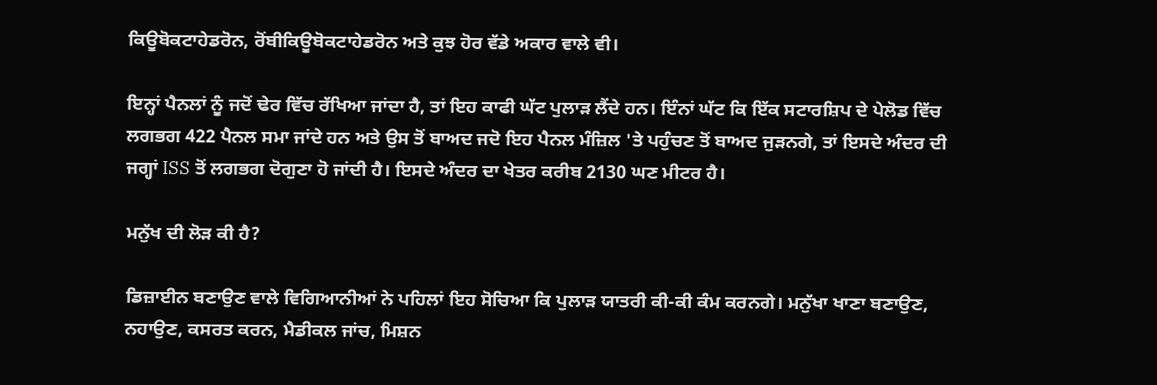ਕਿਊਬੋਕਟਾਹੇਡਰੋਨ, ਰੋਂਬੀਕਿਊਬੋਕਟਾਹੇਡਰੋਨ ਅਤੇ ਕੁਝ ਹੋਰ ਵੱਡੇ ਅਕਾਰ ਵਾਲੇ ਵੀ।

ਇਨ੍ਹਾਂ ਪੈਨਲਾਂ ਨੂੰ ਜਦੋਂ ਢੇਰ ਵਿੱਚ ਰੱਖਿਆ ਜਾਂਦਾ ਹੈ, ਤਾਂ ਇਹ ਕਾਫੀ ਘੱਟ ਪੁਲਾੜ ਲੈਂਦੇ ਹਨ। ਇੰਨਾਂ ਘੱਟ ਕਿ ਇੱਕ ਸਟਾਰਸ਼ਿਪ ਦੇ ਪੇਲੋਡ ਵਿੱਚ ਲਗਭਗ 422 ਪੈਨਲ ਸਮਾ ਜਾਂਦੇ ਹਨ ਅਤੇ ਉਸ ਤੋਂ ਬਾਅਦ ਜਦੋ ਇਹ ਪੈਨਲ ਮੰਜ਼ਿਲ 'ਤੇ ਪਹੁੰਚਣ ਤੋਂ ਬਾਅਦ ਜੁੜਨਗੇ, ਤਾਂ ਇਸਦੇ ਅੰਦਰ ਦੀ ਜਗ੍ਹਾਂ ISS ਤੋਂ ਲਗਭਗ ਦੋਗੁਣਾ ਹੋ ਜਾਂਦੀ ਹੈ। ਇਸਦੇ ਅੰਦਰ ਦਾ ਖੇਤਰ ਕਰੀਬ 2130 ਘਣ ਮੀਟਰ ਹੈ।

ਮਨੁੱਖ ਦੀ ਲੋੜ ਕੀ ਹੈ?

ਡਿਜ਼ਾਈਨ ਬਣਾਉਣ ਵਾਲੇ ਵਿਗਿਆਨੀਆਂ ਨੇ ਪਹਿਲਾਂ ਇਹ ਸੋਚਿਆ ਕਿ ਪੁਲਾੜ ਯਾਤਰੀ ਕੀ-ਕੀ ਕੰਮ ਕਰਨਗੇ। ਮਨੁੱਖਾ ਖਾਣਾ ਬਣਾਉਣ, ਨਹਾਉਣ, ਕਸਰਤ ਕਰਨ, ਮੈਡੀਕਲ ਜਾਂਚ, ਮਿਸ਼ਨ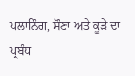ਪਲਾਨਿੰਗ, ਸੌਣਾ ਅਤੇ ਕੂੜੇ ਦਾ ਪ੍ਰਬੰਧ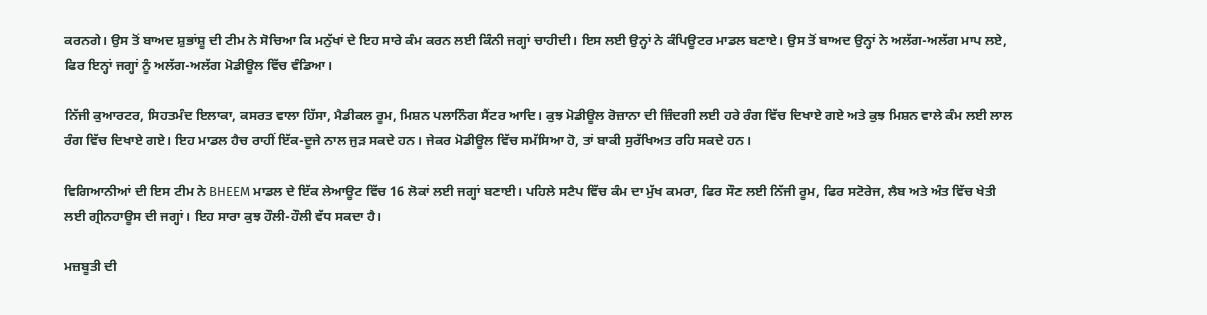ਕਰਨਗੇ। ਉਸ ਤੋਂ ਬਾਅਦ ਸ਼ੁਭਾਂਸ਼ੂ ਦੀ ਟੀਮ ਨੇ ਸੋਚਿਆ ਕਿ ਮਨੁੱਖਾਂ ਦੇ ਇਹ ਸਾਰੇ ਕੰਮ ਕਰਨ ਲਈ ਕਿੰਨੀ ਜਗ੍ਹਾਂ ਚਾਹੀਦੀ। ਇਸ ਲਈ ਉਨ੍ਹਾਂ ਨੇ ਕੰਪਿਊਟਰ ਮਾਡਲ ਬਣਾਏ। ਉਸ ਤੋਂ ਬਾਅਦ ਉਨ੍ਹਾਂ ਨੇ ਅਲੱਗ-ਅਲੱਗ ਮਾਪ ਲਏ, ਫਿਰ ਇਨ੍ਹਾਂ ਜਗ੍ਹਾਂ ਨੂੰ ਅਲੱਗ-ਅਲੱਗ ਮੋਡੀਊਲ ਵਿੱਚ ਵੰਡਿਆ।

ਨਿੱਜੀ ਕੁਆਰਟਰ, ਸਿਹਤਮੰਦ ਇਲਾਕਾ, ਕਸਰਤ ਵਾਲਾ ਹਿੱਸਾ, ਮੈਡੀਕਲ ਰੂਮ, ਮਿਸ਼ਨ ਪਲਾਨਿੰਗ ਸੈਂਟਰ ਆਦਿ। ਕੁਝ ਮੋਡੀਊਲ ਰੋਜ਼ਾਨਾ ਦੀ ਜ਼ਿੰਦਗੀ ਲਈ ਹਰੇ ਰੰਗ ਵਿੱਚ ਦਿਖਾਏ ਗਏ ਅਤੇ ਕੁਝ ਮਿਸ਼ਨ ਵਾਲੇ ਕੰਮ ਲਈ ਲਾਲ ਰੰਗ ਵਿੱਚ ਦਿਖਾਏ ਗਏ। ਇਹ ਮਾਡਲ ਹੈਚ ਰਾਹੀਂ ਇੱਕ-ਦੂਜੇ ਨਾਲ ਜੁੜ ਸਕਦੇ ਹਨ। ਜੇਕਰ ਮੋਡੀਊਲ ਵਿੱਚ ਸਮੱਸਿਆ ਹੋ, ਤਾਂ ਬਾਕੀ ਸੁਰੱਖਿਅਤ ਰਹਿ ਸਕਦੇ ਹਨ।

ਵਿਗਿਆਨੀਆਂ ਦੀ ਇਸ ਟੀਮ ਨੇ BHEEM ਮਾਡਲ ਦੇ ਇੱਕ ਲੇਆਊਟ ਵਿੱਚ 16 ਲੋਕਾਂ ਲਈ ਜਗ੍ਹਾਂ ਬਣਾਈ। ਪਹਿਲੇ ਸਟੈਪ ਵਿੱਚ ਕੰਮ ਦਾ ਮੁੱਖ ਕਮਰਾ, ਫਿਰ ਸੌਣ ਲਈ ਨਿੱਜੀ ਰੂਮ, ਫਿਰ ਸਟੋਰੇਜ, ਲੈਬ ਅਤੇ ਅੰਤ ਵਿੱਚ ਖੇਤੀ ਲਈ ਗ੍ਰੀਨਹਾਊਸ ਦੀ ਜਗ੍ਹਾਂ। ਇਹ ਸਾਰਾ ਕੁਝ ਹੌਲੀ-ਹੌਲੀ ਵੱਧ ਸਕਦਾ ਹੈ।

ਮਜ਼ਬੂਤੀ ਦੀ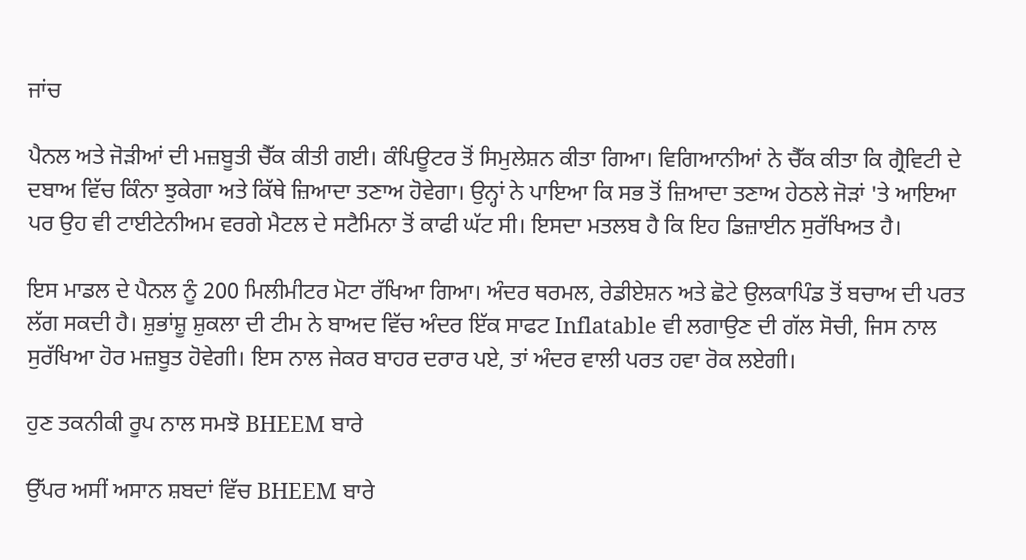ਜਾਂਚ

ਪੈਨਲ ਅਤੇ ਜੋੜੀਆਂ ਦੀ ਮਜ਼ਬੂਤੀ ਚੈੱਕ ਕੀਤੀ ਗਈ। ਕੰਪਿਊਟਰ ਤੋਂ ਸਿਮੁਲੇਸ਼ਨ ਕੀਤਾ ਗਿਆ। ਵਿਗਿਆਨੀਆਂ ਨੇ ਚੈੱਕ ਕੀਤਾ ਕਿ ਗ੍ਰੈਵਿਟੀ ਦੇ ਦਬਾਅ ਵਿੱਚ ਕਿੰਨਾ ਝੁਕੇਗਾ ਅਤੇ ਕਿੱਥੇ ਜ਼ਿਆਦਾ ਤਣਾਅ ਹੋਵੇਗਾ। ਉਨ੍ਹਾਂ ਨੇ ਪਾਇਆ ਕਿ ਸਭ ਤੋਂ ਜ਼ਿਆਦਾ ਤਣਾਅ ਹੇਠਲੇ ਜੋੜਾਂ 'ਤੇ ਆਇਆ ਪਰ ਉਹ ਵੀ ਟਾਈਟੇਨੀਅਮ ਵਰਗੇ ਮੈਟਲ ਦੇ ਸਟੈਮਿਨਾ ਤੋਂ ਕਾਫੀ ਘੱਟ ਸੀ। ਇਸਦਾ ਮਤਲਬ ਹੈ ਕਿ ਇਹ ਡਿਜ਼ਾਈਨ ਸੁਰੱਖਿਅਤ ਹੈ।

ਇਸ ਮਾਡਲ ਦੇ ਪੈਨਲ ਨੂੰ 200 ਮਿਲੀਮੀਟਰ ਮੋਟਾ ਰੱਖਿਆ ਗਿਆ। ਅੰਦਰ ਥਰਮਲ, ਰੇਡੀਏਸ਼ਨ ਅਤੇ ਛੋਟੇ ਉਲਕਾਪਿੰਡ ਤੋਂ ਬਚਾਅ ਦੀ ਪਰਤ ਲੱਗ ਸਕਦੀ ਹੈ। ਸ਼ੁਭਾਂਸ਼ੂ ਸ਼ੁਕਲਾ ਦੀ ਟੀਮ ਨੇ ਬਾਅਦ ਵਿੱਚ ਅੰਦਰ ਇੱਕ ਸਾਫਟ Inflatable ਵੀ ਲਗਾਉਣ ਦੀ ਗੱਲ ਸੋਚੀ, ਜਿਸ ਨਾਲ ਸੁਰੱਖਿਆ ਹੋਰ ਮਜ਼ਬੂਤ ਹੋਵੇਗੀ। ਇਸ ਨਾਲ ਜੇਕਰ ਬਾਹਰ ਦਰਾਰ ਪਏ, ਤਾਂ ਅੰਦਰ ਵਾਲੀ ਪਰਤ ਹਵਾ ਰੋਕ ਲਏਗੀ।

ਹੁਣ ਤਕਨੀਕੀ ਰੂਪ ਨਾਲ ਸਮਝੋ BHEEM ਬਾਰੇ

ਉੱਪਰ ਅਸੀਂ ਅਸਾਨ ਸ਼ਬਦਾਂ ਵਿੱਚ BHEEM ਬਾਰੇ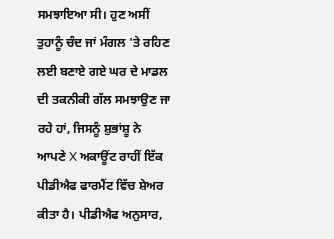ਸਮਝਾਇਆ ਸੀ। ਹੁਣ ਅਸੀਂ ਤੁਹਾਨੂੰ ਚੰਦ ਜਾਂ ਮੰਗਲ 'ਤੇ ਰਹਿਣ ਲਈ ਬਣਾਏ ਗਏ ਘਰ ਦੇ ਮਾਡਲ ਦੀ ਤਕਨੀਕੀ ਗੱਲ ਸਮਝਾਉਣ ਜਾ ਰਹੇ ਹਾਂ, ਜਿਸਨੂੰ ਸ਼ੁਭਾਂਸ਼ੂ ਨੇ ਆਪਣੇ X ਅਕਾਊਂਟ ਰਾਹੀਂ ਇੱਕ ਪੀਡੀਐਫ ਫਾਰਮੈਂਟ ਵਿੱਚ ਸ਼ੇਅਰ ਕੀਤਾ ਹੈ। ਪੀਡੀਐਫ ਅਨੁਸਾਰ,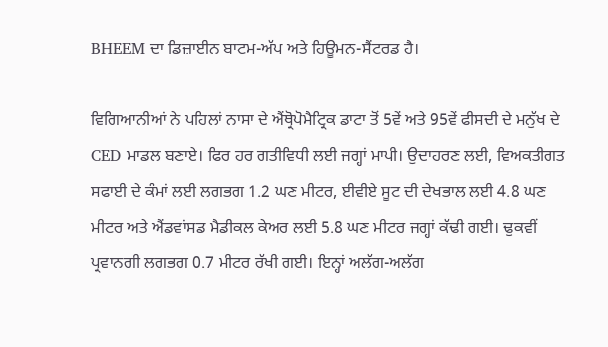BHEEM ਦਾ ਡਿਜ਼ਾਈਨ ਬਾਟਮ-ਅੱਪ ਅਤੇ ਹਿਊਮਨ-ਸੈਂਟਰਡ ਹੈ।

ਵਿਗਿਆਨੀਆਂ ਨੇ ਪਹਿਲਾਂ ਨਾਸਾ ਦੇ ਐਂਥ੍ਰੋਪੋਮੈਟ੍ਰਿਕ ਡਾਟਾ ਤੋਂ 5ਵੇਂ ਅਤੇ 95ਵੇਂ ਫੀਸਦੀ ਦੇ ਮਨੁੱਖ ਦੇ CED ਮਾਡਲ ਬਣਾਏ। ਫਿਰ ਹਰ ਗਤੀਵਿਧੀ ਲਈ ਜਗ੍ਹਾਂ ਮਾਪੀ। ਉਦਾਹਰਣ ਲਈ, ਵਿਅਕਤੀਗਤ ਸਫਾਈ ਦੇ ਕੰਮਾਂ ਲਈ ਲਗਭਗ 1.2 ਘਣ ਮੀਟਰ, ਈਵੀਏ ਸੂਟ ਦੀ ਦੇਖਭਾਲ ਲਈ 4.8 ਘਣ ਮੀਟਰ ਅਤੇ ਐਂਡਵਾਂਸਡ ਮੈਡੀਕਲ ਕੇਅਰ ਲਈ 5.8 ਘਣ ਮੀਟਰ ਜਗ੍ਹਾਂ ਕੱਢੀ ਗਈ। ਢੁਕਵੀਂ ਪ੍ਰਵਾਨਗੀ ਲਗਭਗ 0.7 ਮੀਟਰ ਰੱਖੀ ਗਈ। ਇਨ੍ਹਾਂ ਅਲੱਗ-ਅਲੱਗ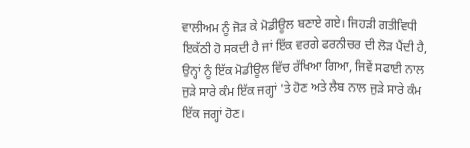ਵਾਲੀਅਮ ਨੂੰ ਜੋੜ ਕੇ ਮੋਡੀਊਲ ਬਣਾਏ ਗਏ। ਜਿਹੜੀ ਗਤੀਵਿਧੀ ਇਕੱਠੀ ਹੋ ਸਕਦੀ ਹੈ ਜਾਂ ਇੱਕ ਵਰਗੇ ਫਰਨੀਚਰ ਦੀ ਲੋੜ ਪੈਂਦੀ ਹੈ, ਉਨ੍ਹਾਂ ਨੂੰ ਇੱਕ ਮੋਡੀਊਲ ਵਿੱਚ ਰੱਖਿਆ ਗਿਆ, ਜਿਵੇਂ ਸਫਾਈ ਨਾਲ ਜੁੜੇ ਸਾਰੇ ਕੰਮ ਇੱਕ ਜਗ੍ਹਾਂ 'ਤੇ ਹੋਣ ਅਤੇ ਲੈਬ ਨਾਲ ਜੁੜੇ ਸਾਰੇ ਕੰਮ ਇੱਕ ਜਗ੍ਹਾਂ ਹੋਣ।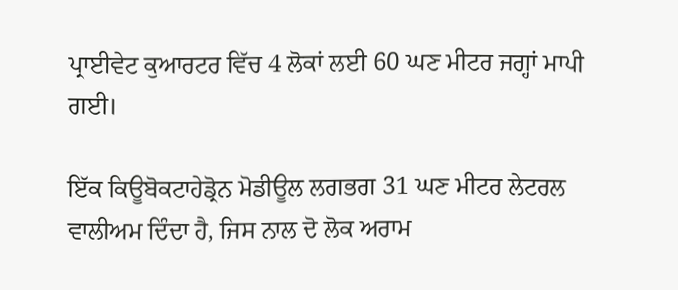ਪ੍ਰਾਈਵੇਟ ਕੁਆਰਟਰ ਵਿੱਚ 4 ਲੋਕਾਂ ਲਈ 60 ਘਣ ਮੀਟਰ ਜਗ੍ਹਾਂ ਮਾਪੀ ਗਈ।

ਇੱਕ ਕਿਊਬੋਕਟਾਹੇਡ੍ਰੋਨ ਮੋਡੀਊਲ ਲਗਭਗ 31 ਘਣ ਮੀਟਰ ਲੇਟਰਲ ਵਾਲੀਅਮ ਦਿੰਦਾ ਹੈ, ਜਿਸ ਨਾਲ ਦੋ ਲੋਕ ਅਰਾਮ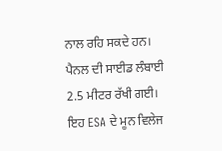ਨਾਲ ਰਹਿ ਸਕਦੇ ਹਨ। ਪੈਨਲ ਦੀ ਸਾਈਡ ਲੰਬਾਈ 2.5 ਮੀਟਰ ਰੱਖੀ ਗਈ। ਇਹ ESA ਦੇ ਮੂਨ ਵਿਲੇਜ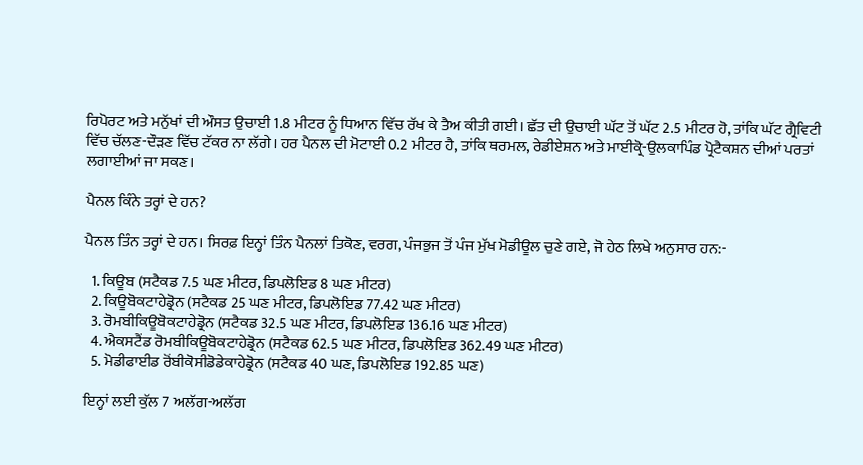ਰਿਪੋਰਟ ਅਤੇ ਮਨੁੱਖਾਂ ਦੀ ਔਸਤ ਉਚਾਈ 1.8 ਮੀਟਰ ਨੂੰ ਧਿਆਨ ਵਿੱਚ ਰੱਖ ਕੇ ਤੈਅ ਕੀਤੀ ਗਈ। ਛੱਤ ਦੀ ਉਚਾਈ ਘੱਟ ਤੋਂ ਘੱਟ 2.5 ਮੀਟਰ ਹੋ, ਤਾਂਕਿ ਘੱਟ ਗ੍ਰੈਵਿਟੀ ਵਿੱਚ ਚੱਲਣ-ਦੌੜਣ ਵਿੱਚ ਟੱਕਰ ਨਾ ਲੱਗੇ। ਹਰ ਪੈਨਲ ਦੀ ਮੋਟਾਈ 0.2 ਮੀਟਰ ਹੈ, ਤਾਂਕਿ ਥਰਮਲ, ਰੇਡੀਏਸ਼ਨ ਅਤੇ ਮਾਈਕ੍ਰੋ-ਉਲਕਾਪਿੰਡ ਪ੍ਰੋਟੈਕਸ਼ਨ ਦੀਆਂ ਪਰਤਾਂ ਲਗਾਈਆਂ ਜਾ ਸਕਣ।

ਪੈਨਲ ਕਿੰਨੇ ਤਰ੍ਹਾਂ ਦੇ ਹਨ?

ਪੈਨਲ ਤਿੰਨ ਤਰ੍ਹਾਂ ਦੇ ਹਨ। ਸਿਰਫ਼ ਇਨ੍ਹਾਂ ਤਿੰਨ ਪੈਨਲਾਂ ਤਿਕੋਣ, ਵਰਗ, ਪੰਜਭੁਜ ਤੋਂ ਪੰਜ ਮੁੱਖ ਮੋਡੀਊਲ ਚੁਣੇ ਗਏ, ਜੋ ਹੇਠ ਲਿਖੇ ਅਨੁਸਾਰ ਹਨ:-

  1. ਕਿਊਬ (ਸਟੈਕਡ 7.5 ਘਣ ਮੀਟਰ, ਡਿਪਲੋਇਡ 8 ਘਣ ਮੀਟਰ)
  2. ਕਿਊਬੋਕਟਾਹੇਡ੍ਰੋਨ (ਸਟੈਕਡ 25 ਘਣ ਮੀਟਰ, ਡਿਪਲੋਇਡ 77.42 ਘਣ ਮੀਟਰ)
  3. ਰੋਮਬੀਕਿਊਬੋਕਟਾਹੇਡ੍ਰੋਨ (ਸਟੈਕਡ 32.5 ਘਣ ਮੀਟਰ, ਡਿਪਲੋਇਡ 136.16 ਘਣ ਮੀਟਰ)
  4. ਐਕਸਟੈਂਡ ਰੋਮਬੀਕਿਊਬੋਕਟਾਹੇਡ੍ਰੋਨ (ਸਟੈਕਡ 62.5 ਘਣ ਮੀਟਰ, ਡਿਪਲੋਇਡ 362.49 ਘਣ ਮੀਟਰ)
  5. ਮੋਡੀਫਾਈਡ ਰੋਂਬੀਕੋਸੀਡੋਡੇਕਾਹੇਡ੍ਰੋਨ (ਸਟੈਕਡ 40 ਘਣ, ਡਿਪਲੋਇਡ 192.85 ਘਣ)

ਇਨ੍ਹਾਂ ਲਈ ਕੁੱਲ 7 ਅਲੱਗ-ਅਲੱਗ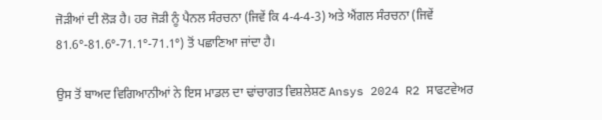ਜੋੜੀਆਂ ਦੀ ਲੋੜ ਹੈ। ਹਰ ਜੋੜੀ ਨੂੰ ਪੈਨਲ ਸੰਰਚਨਾ (ਜਿਵੇਂ ਕਿ 4-4-4-3) ਅਤੇ ਐਂਗਲ ਸੰਰਚਨਾ (ਜਿਵੇਂ 81.6°-81.6°-71.1°-71.1°) ਤੋਂ ਪਛਾਣਿਆ ਜਾਂਦਾ ਹੈ।

ਉਸ ਤੋਂ ਬਾਅਦ ਵਿਗਿਆਨੀਆਂ ਨੇ ਇਸ ਮਾਡਲ ਦਾ ਢਾਂਚਾਗਤ ਵਿਸ਼ਲੇਸ਼ਣ Ansys 2024 R2 ਸਾਫਟਵੇਅਰ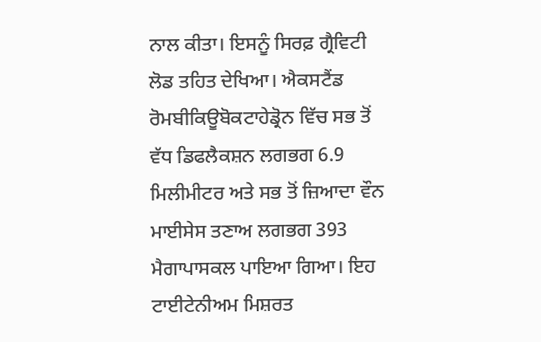ਨਾਲ ਕੀਤਾ। ਇਸਨੂੰ ਸਿਰਫ਼ ਗ੍ਰੈਵਿਟੀ ਲੋਡ ਤਹਿਤ ਦੇਖਿਆ। ਐਕਸਟੈਂਡ ਰੋਮਬੀਕਿਊਬੋਕਟਾਹੇਡ੍ਰੋਨ ਵਿੱਚ ਸਭ ਤੋਂ ਵੱਧ ਡਿਫਲੈਕਸ਼ਨ ਲਗਭਗ 6.9 ਮਿਲੀਮੀਟਰ ਅਤੇ ਸਭ ਤੋਂ ਜ਼ਿਆਦਾ ਵੌਨ ਮਾਈਸੇਸ ਤਣਾਅ ਲਗਭਗ 393 ਮੈਗਾਪਾਸਕਲ ਪਾਇਆ ਗਿਆ। ਇਹ ਟਾਈਟੇਨੀਅਮ ਮਿਸ਼ਰਤ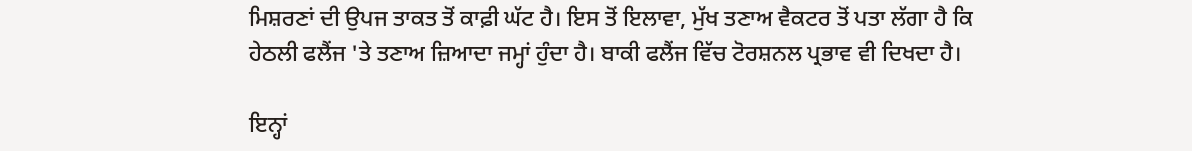ਮਿਸ਼ਰਣਾਂ ਦੀ ਉਪਜ ਤਾਕਤ ਤੋਂ ਕਾਫ਼ੀ ਘੱਟ ਹੈ। ਇਸ ਤੋਂ ਇਲਾਵਾ, ਮੁੱਖ ਤਣਾਅ ਵੈਕਟਰ ਤੋਂ ਪਤਾ ਲੱਗਾ ਹੈ ਕਿ ਹੇਠਲੀ ਫਲੈਂਜ 'ਤੇ ਤਣਾਅ ਜ਼ਿਆਦਾ ਜਮ੍ਹਾਂ ਹੁੰਦਾ ਹੈ। ਬਾਕੀ ਫਲੈਂਜ ਵਿੱਚ ਟੋਰਸ਼ਨਲ ਪ੍ਰਭਾਵ ਵੀ ਦਿਖਦਾ ਹੈ।

ਇਨ੍ਹਾਂ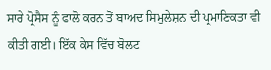ਸਾਰੇ ਪ੍ਰੋਸੈਸ ਨੂੰ ਫਾਲੋ ਕਰਨ ਤੋਂ ਬਾਅਦ ਸਿਮੁਲੇਸ਼ਨ ਦੀ ਪ੍ਰਮਾਣਿਕਤਾ ਵੀ ਕੀਤੀ ਗਈ। ਇੱਕ ਕੇਸ ਵਿੱਚ ਬੋਲਟ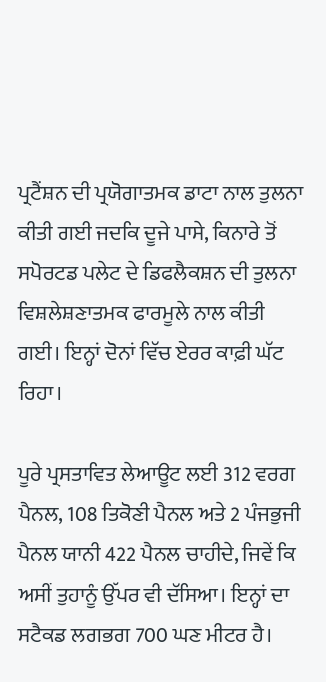ਪ੍ਰਟੈਂਸ਼ਨ ਦੀ ਪ੍ਰਯੋਗਾਤਮਕ ਡਾਟਾ ਨਾਲ ਤੁਲਨਾ ਕੀਤੀ ਗਈ ਜਦਕਿ ਦੂਜੇ ਪਾਸੇ, ਕਿਨਾਰੇ ਤੋਂ ਸਪੋਰਟਡ ਪਲੇਟ ਦੇ ਡਿਫਲੈਕਸ਼ਨ ਦੀ ਤੁਲਨਾ ਵਿਸ਼ਲੇਸ਼ਣਾਤਮਕ ਫਾਰਮੂਲੇ ਨਾਲ ਕੀਤੀ ਗਈ। ਇਨ੍ਹਾਂ ਦੋਨਾਂ ਵਿੱਚ ਏਰਰ ਕਾਫ਼ੀ ਘੱਟ ਰਿਹਾ।

ਪੂਰੇ ਪ੍ਰਸਤਾਵਿਤ ਲੇਆਊਟ ਲਈ 312 ਵਰਗ ਪੈਨਲ, 108 ਤਿਕੋਣੀ ਪੈਨਲ ਅਤੇ 2 ਪੰਜਭੁਜੀ ਪੈਨਲ ਯਾਨੀ 422 ਪੈਨਲ ਚਾਹੀਦੇ, ਜਿਵੇਂ ਕਿ ਅਸੀਂ ਤੁਹਾਨੂੰ ਉੱਪਰ ਵੀ ਦੱਸਿਆ। ਇਨ੍ਹਾਂ ਦਾ ਸਟੈਕਡ ਲਗਭਗ 700 ਘਣ ਮੀਟਰ ਹੈ।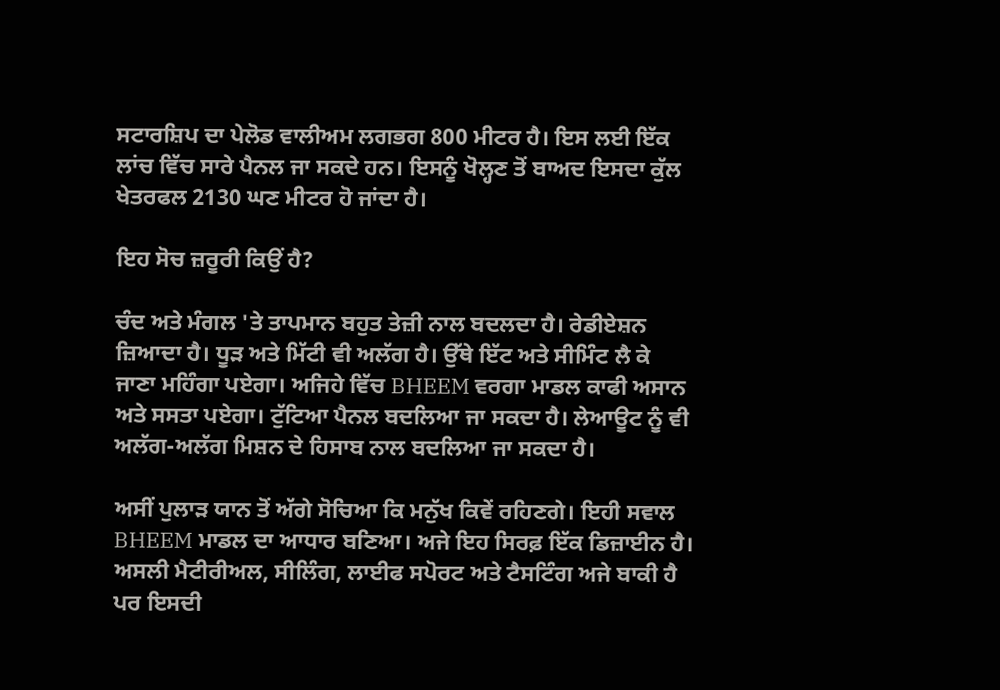ਸਟਾਰਸ਼ਿਪ ਦਾ ਪੇਲੋਡ ਵਾਲੀਅਮ ਲਗਭਗ 800 ਮੀਟਰ ਹੈ। ਇਸ ਲਈ ਇੱਕ ਲਾਂਚ ਵਿੱਚ ਸਾਰੇ ਪੈਨਲ ਜਾ ਸਕਦੇ ਹਨ। ਇਸਨੂੰ ਖੋਲ੍ਹਣ ਤੋਂ ਬਾਅਦ ਇਸਦਾ ਕੁੱਲ ਖੇਤਰਫਲ 2130 ਘਣ ਮੀਟਰ ਹੋ ਜਾਂਦਾ ਹੈ।

ਇਹ ਸੋਚ ਜ਼ਰੂਰੀ ਕਿਉਂ ਹੈ?

ਚੰਦ ਅਤੇ ਮੰਗਲ 'ਤੇ ਤਾਪਮਾਨ ਬਹੁਤ ਤੇਜ਼ੀ ਨਾਲ ਬਦਲਦਾ ਹੈ। ਰੇਡੀਏਸ਼ਨ ਜ਼ਿਆਦਾ ਹੈ। ਧੂੜ ਅਤੇ ਮਿੱਟੀ ਵੀ ਅਲੱਗ ਹੈ। ਉੱਥੇ ਇੱਟ ਅਤੇ ਸੀਮਿੰਟ ਲੈ ਕੇ ਜਾਣਾ ਮਹਿੰਗਾ ਪਏਗਾ। ਅਜਿਹੇ ਵਿੱਚ BHEEM ਵਰਗਾ ਮਾਡਲ ਕਾਫੀ ਅਸਾਨ ਅਤੇ ਸਸਤਾ ਪਏਗਾ। ਟੁੱਟਿਆ ਪੈਨਲ ਬਦਲਿਆ ਜਾ ਸਕਦਾ ਹੈ। ਲੇਆਊਟ ਨੂੰ ਵੀ ਅਲੱਗ-ਅਲੱਗ ਮਿਸ਼ਨ ਦੇ ਹਿਸਾਬ ਨਾਲ ਬਦਲਿਆ ਜਾ ਸਕਦਾ ਹੈ।

ਅਸੀਂ ਪੁਲਾੜ ਯਾਨ ਤੋਂ ਅੱਗੇ ਸੋਚਿਆ ਕਿ ਮਨੁੱਖ ਕਿਵੇਂ ਰਹਿਣਗੇ। ਇਹੀ ਸਵਾਲ BHEEM ਮਾਡਲ ਦਾ ਆਧਾਰ ਬਣਿਆ। ਅਜੇ ਇਹ ਸਿਰਫ਼ ਇੱਕ ਡਿਜ਼ਾਈਨ ਹੈ। ਅਸਲੀ ਮੈਟੀਰੀਅਲ, ਸੀਲਿੰਗ, ਲਾਈਫ ਸਪੋਰਟ ਅਤੇ ਟੈਸਟਿੰਗ ਅਜੇ ਬਾਕੀ ਹੈ ਪਰ ਇਸਦੀ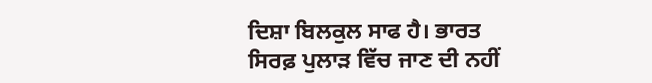ਦਿਸ਼ਾ ਬਿਲਕੁਲ ਸਾਫ ਹੈ। ਭਾਰਤ ਸਿਰਫ਼ ਪੁਲਾੜ ਵਿੱਚ ਜਾਣ ਦੀ ਨਹੀਂ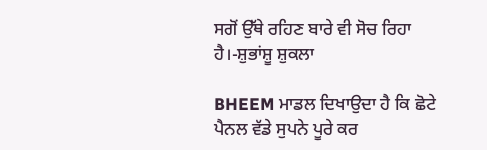ਸਗੋਂ ਉੱਥੇ ਰਹਿਣ ਬਾਰੇ ਵੀ ਸੋਚ ਰਿਹਾ ਹੈ।-ਸ਼ੁਭਾਂਸ਼ੂ ਸ਼ੁਕਲਾ

BHEEM ਮਾਡਲ ਦਿਖਾਉਦਾ ਹੈ ਕਿ ਛੋਟੇ ਪੈਨਲ ਵੱਡੇ ਸੁਪਨੇ ਪੂਰੇ ਕਰ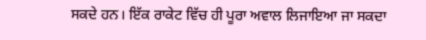ਸਕਦੇ ਹਨ। ਇੱਕ ਰਾਕੇਟ ਵਿੱਚ ਹੀ ਪੂਰਾ ਅਵਾਲ ਲਿਜਾਇਆ ਜਾ ਸਕਦਾ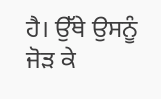ਹੈ। ਉੱਥੇ ਉਸਨੂੰ ਜੋੜ ਕੇ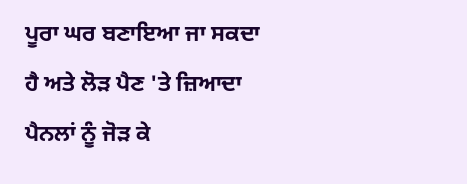ਪੂਰਾ ਘਰ ਬਣਾਇਆ ਜਾ ਸਕਦਾ ਹੈ ਅਤੇ ਲੋੜ ਪੈਣ 'ਤੇ ਜ਼ਿਆਦਾ ਪੈਨਲਾਂ ਨੂੰ ਜੋੜ ਕੇ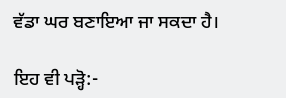ਵੱਡਾ ਘਰ ਬਣਾਇਆ ਜਾ ਸਕਦਾ ਹੈ।

ਇਹ ਵੀ ਪੜ੍ਹੋ:-